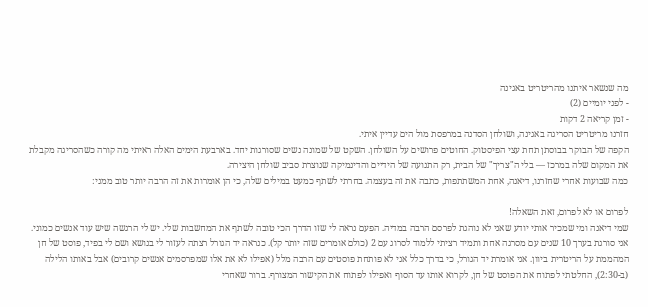מה שנשאר איתנו מהריטריט באגינה
- לפני יומיים (2)
- זמן קריאה 2 דקות
חזרנו מריטריט הסריגה באגינה, ושולחן הסדנה במרפסת מול הים עדיין איתי.
הקפה של הבוקר בבוסתן תחת עצי הפיסטוק. החוטים פרושים על השולחן. השקט של שמונה נשים שסורגות יחד. בארבעת הימים האלה ראיתי מה קורה כשהסריגה מקבלת את המקום שלה במרכז — בלי ה"צריך" של הבית, רק התנועה של הידיים והדינמיקה שנוצרת סביב שולחן היצירה.
כמה שבועות אחרי שחזרנו, דיאנה, אחת המשתתפות, כתבה את זה בעצמה. בחרתי לשתף כמעט במילים שלה, כי הן אומרות את זה הרבה יותר טוב ממני:

לפרום או לא לפרום, זאת השאלה!
שמי דיאנה ומי שמכיר אותי יודע שאני לא נוהגת לפרסם הרבה במדיה. הפעם נראה לי שזו הדרך הכי טובה לשתף את המחשבות שלי. יש לי הרגשה שיש עוד אנשים כמוני.
אני סורגת בערך 10 שנים עם מסרגה אחת ותמיד רציתי ללמוד לסרוג עם 2 (כולם אומרים שזה יותר קל). כנראה יד הגורל רצתה לעזור לי בנושא ושם לי בפיד, פוסט של חן המהממת על הריטרית ביוון. אני אומרת יד הגורל, כי בדרך כלל אני לא פותחת פוסטים עם הרבה מלל (אפילו לא את אלו שמפרסמים אנשים קרובים) אבל באותו הלילה (ב-2:30), החלטתי לפתוח את הפוסט של חן, לקרוא אותו עד הסוף ואפילו לפתוח את הקישור המצורף. ברור שאחרי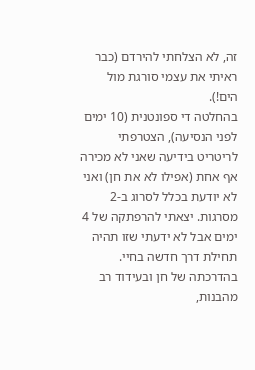זה, לא הצלחתי להירדם (כבר ראיתי את עצמי סורגת מול הים!).
בהחלטה די ספונטנית (10 ימים לפני הנסיעה), הצטרפתי לריטריט בידיעה שאני לא מכירה אף אחת (אפילו לא את חן) ואני לא יודעת בכלל לסרוג ב-2 מסרגות. יצאתי להרפתקה של 4 ימים אבל לא ידעתי שזו תהיה תחילת דרך חדשה בחיי.
בהדרכתה של חן ובעידוד רב מהבנות,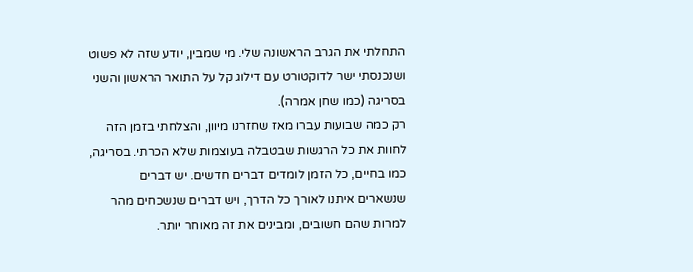התחלתי את הגרב הראשונה שלי. מי שמבין, יודע שזה לא פשוט ושנכנסתי ישר לדוקטורט עם דילוג קל על התואר הראשון והשני בסריגה (כמו שחן אמרה).
רק כמה שבועות עברו מאז שחזרנו מיוון, והצלחתי בזמן הזה לחוות את כל הרגשות שבטבלה בעוצמות שלא הכרתי. בסריגה, כמו בחיים, כל הזמן לומדים דברים חדשים. יש דברים שנשארים איתנו לאורך כל הדרך, ויש דברים שנשכחים מהר למרות שהם חשובים, ומבינים את זה מאוחר יותר.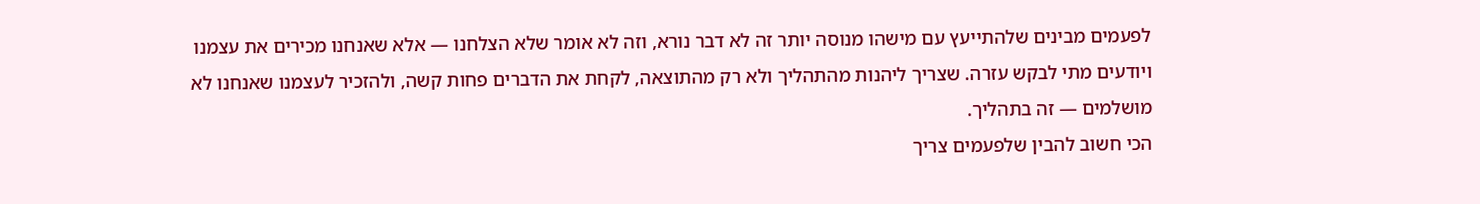לפעמים מבינים שלהתייעץ עם מישהו מנוסה יותר זה לא דבר נורא, וזה לא אומר שלא הצלחנו — אלא שאנחנו מכירים את עצמנו ויודעים מתי לבקש עזרה. שצריך ליהנות מהתהליך ולא רק מהתוצאה, לקחת את הדברים פחות קשה, ולהזכיר לעצמנו שאנחנו לא מושלמים — זה בתהליך.
הכי חשוב להבין שלפעמים צריך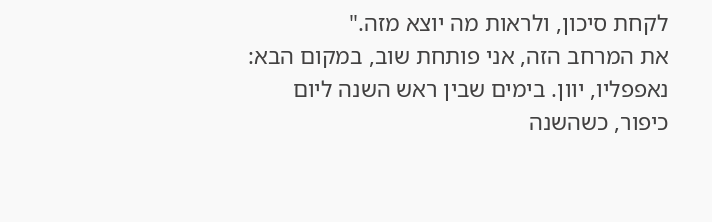לקחת סיכון, ולראות מה יוצא מזה."
את המרחב הזה, אני פותחת שוב, במקום הבא: נאפפליו, יוון. בימים שבין ראש השנה ליום כיפור, כשהשנה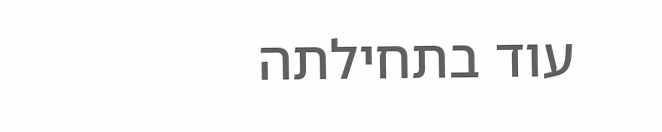עוד בתחילתה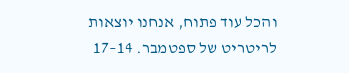והכל עוד פתוח, אנחנו יוצאות לריטריט של ספטמבר. 14–17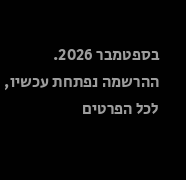בספטמבר 2026.
ההרשמה נפתחת עכשיו, לכל הפרטים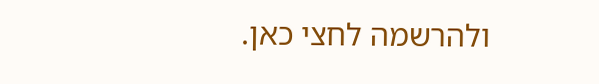ולהרשמה לחצי כאן.